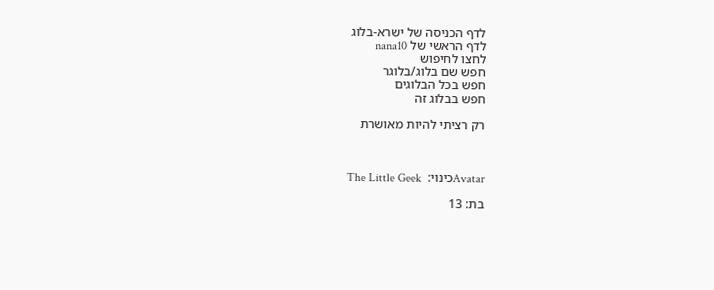לדף הכניסה של ישרא-בלוג
לדף הראשי של nana10
לחצו לחיפוש
חפש שם בלוג/בלוגר
חפש בכל הבלוגים
חפש בבלוג זה

רק רציתי להיות מאושרת



Avatarכינוי:  The Little Geek

בת: 13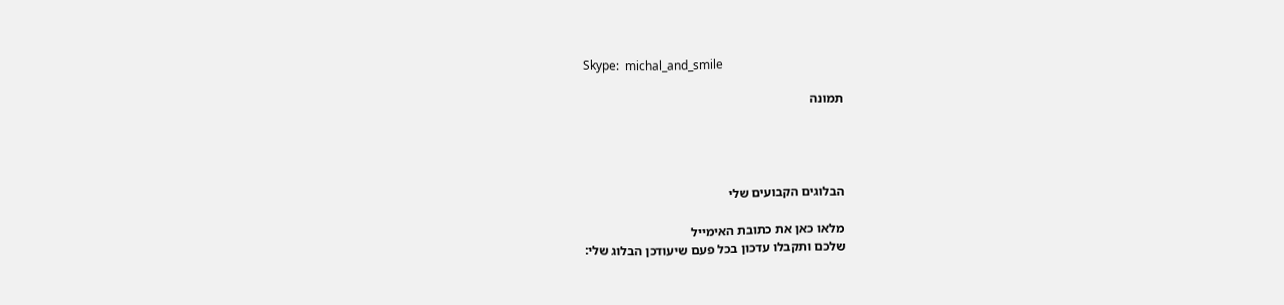Skype:  michal_and_smile

תמונה




הבלוגים הקבועים שלי

מלאו כאן את כתובת האימייל
שלכם ותקבלו עדכון בכל פעם שיעודכן הבלוג שלי: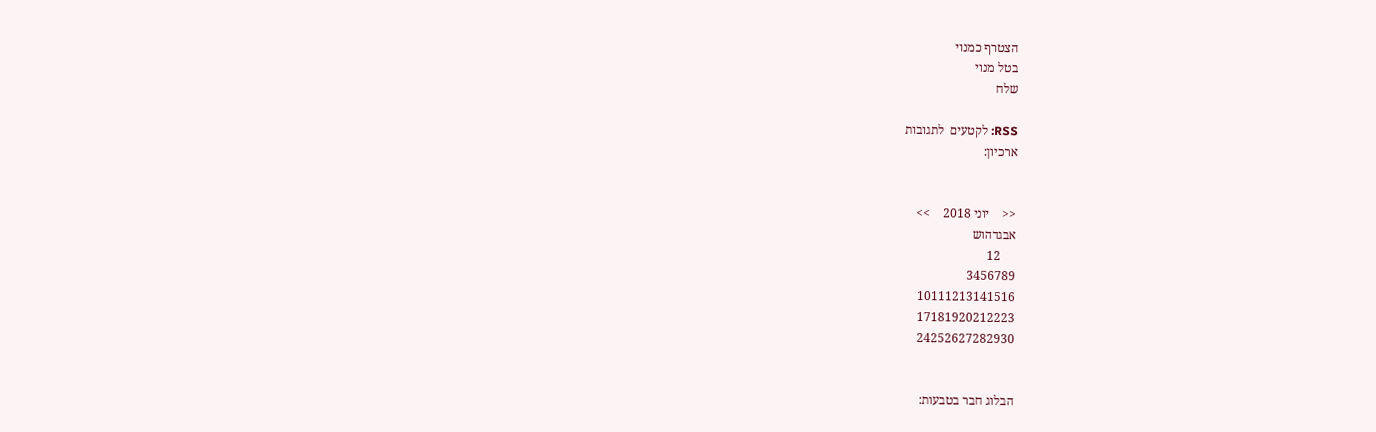הצטרף כמנוי
בטל מנוי
שלח

RSS: לקטעים  לתגובות
ארכיון:


<<    יוני 2018    >>
אבגדהוש
     12
3456789
10111213141516
17181920212223
24252627282930


הבלוג חבר בטבעות: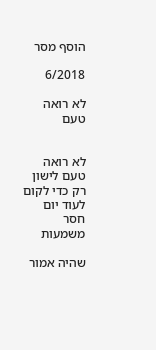הוסף מסר

6/2018

לא רואה טעם


לא רואה טעם לישון רק כדי לקום לעוד יום חסר משמעות

שהיה אמור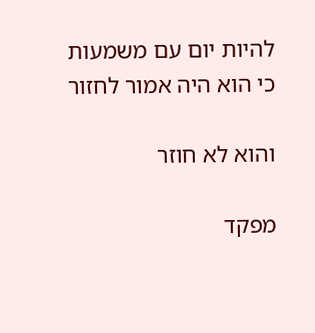להיות יום עם משמעות כי הוא היה אמור לחזור

והוא לא חוזר

מפקד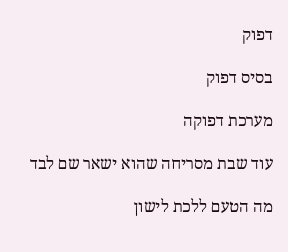דפוק

בסיס דפוק

מערכת דפוקה

עוד שבת מסריחה שהוא ישאר שם לבד

מה הטעם ללכת לישון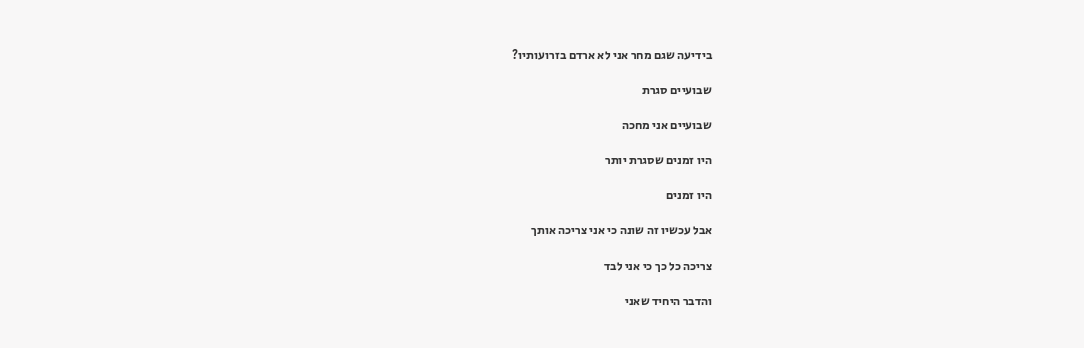בידיעה שגם מחר אני לא ארדם בזרועותיו?

שבועיים סגרת

שבועיים אני מחכה

היו זמנים שסגרת יותר

היו זמנים

אבל עכשיו זה שונה כי אני צריכה אותך

צריכה כל כך כי אני לבד

והדבר היחיד שאני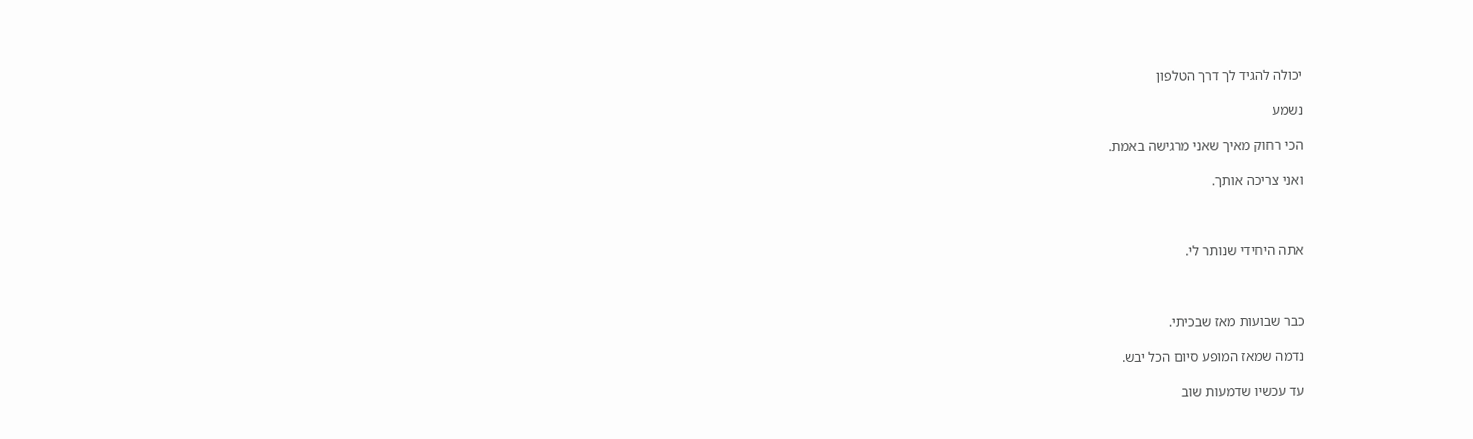יכולה להגיד לך דרך הטלפון

נשמע

הכי רחוק מאיך שאני מרגישה באמת.

ואני צריכה אותך.



אתה היחידי שנותר לי.



כבר שבועות מאז שבכיתי.

נדמה שמאז המופע סיום הכל יבש.

עד עכשיו שדמעות שוב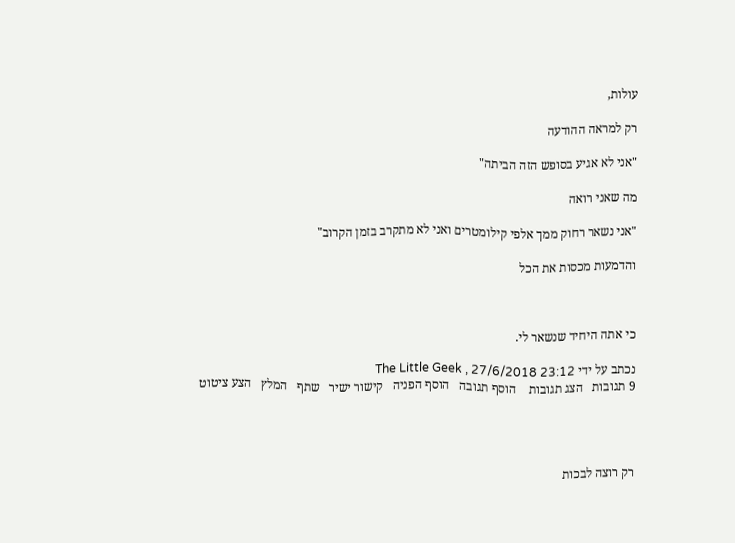עולות,

רק למראה ההודעה

"אני לא אגיע בסופש הזה הביתה"

מה שאני רואה

"אני נשאר רחוק ממך אלפי קילומטרים ואני לא מתקרב בזמן הקרוב"

והדמעות מכסות את הכל



כי אתה היחיד שנשאר לי.

נכתב על ידי The Little Geek , 27/6/2018 23:12
9 תגובות   הצג תגובות    הוסף תגובה   הוסף הפניה   קישור ישיר   שתף   המלץ   הצע ציטוט




רק רוצה לבכות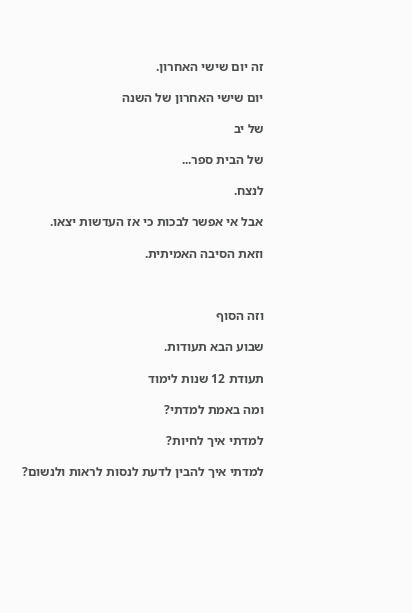זה יום שישי האחרון.

יום שישי האחרון של השנה

של יב

של הבית ספר...

לנצח.

אבל אי אפשר לבכות כי אז העדשות יצאו.

וזאת הסיבה האמיתית.



וזה הסוף

שבוע הבא תעודות.

תעודת 12 שנות לימוד

ומה באמת למדתי?

למדתי איך לחיות?

למדתי איך להבין לדעת לנסות לראות ולנשום?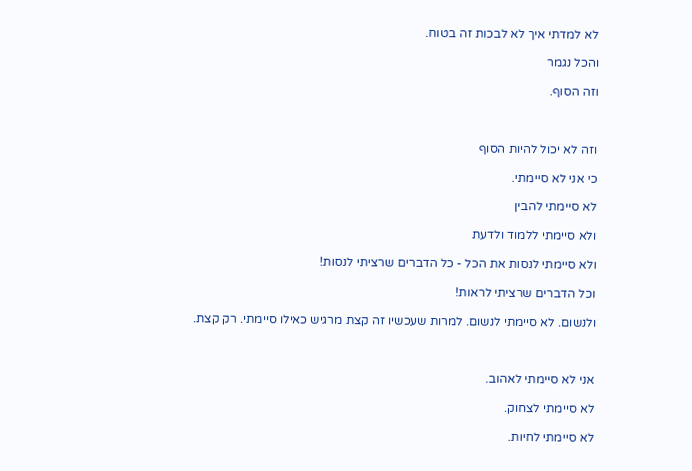לא למדתי איך לא לבכות זה בטוח.

והכל נגמר

וזה הסוף.



וזה לא יכול להיות הסוף

כי אני לא סיימתי.

לא סיימתי להבין

ולא סיימתי ללמוד ולדעת

ולא סיימתי לנסות את הכל - כל הדברים שרציתי לנסות!

וכל הדברים שרציתי לראות!

ולנשום. לא סיימתי לנשום. למרות שעכשיו זה קצת מרגיש כאילו סיימתי. רק קצת.



אני לא סיימתי לאהוב.

לא סיימתי לצחוק.

לא סיימתי לחיות.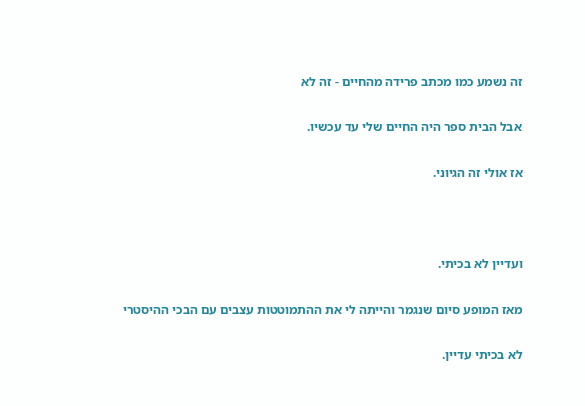זה נשמע כמו מכתב פרידה מהחיים - זה לא

אבל הבית ספר היה החיים שלי עד עכשיו.

אז אולי זה הגיוני.



ועדיין לא בכיתי.

מאז המופע סיום שנגמר והייתה לי את ההתמוטטות עצבים עם הבכי ההיסטרי

לא בכיתי עדיין.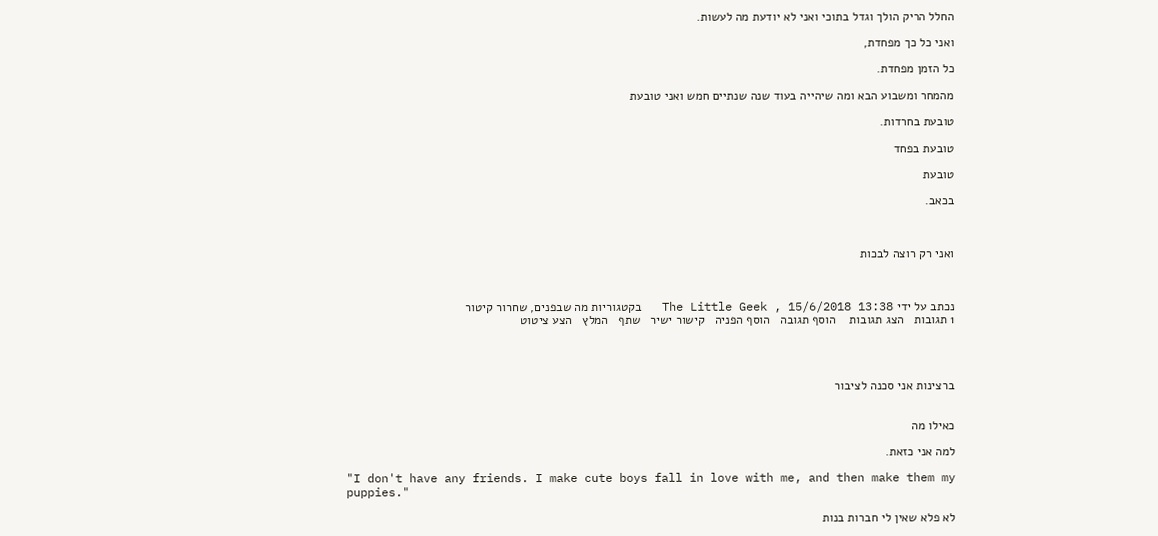החלל הריק הולך וגדל בתוכי ואני לא יודעת מה לעשות.

ואני כל כך מפחדת,

כל הזמן מפחדת.

מהמחר ומשבוע הבא ומה שיהייה בעוד שנה שנתיים חמש ואני טובעת

טובעת בחרדות.

טובעת בפחד

טובעת

בכאב.



ואני רק רוצה לבכות



נכתב על ידי The Little Geek , 15/6/2018 13:38   בקטגוריות מה שבפנים, שחרור קיטור
1 תגובות   הצג תגובות    הוסף תגובה   הוסף הפניה   קישור ישיר   שתף   המלץ   הצע ציטוט




ברצינות אני סכנה לציבור


כאילו מה

למה אני כזאת.

"I don't have any friends. I make cute boys fall in love with me, and then make them my puppies."

לא פלא שאין לי חברות בנות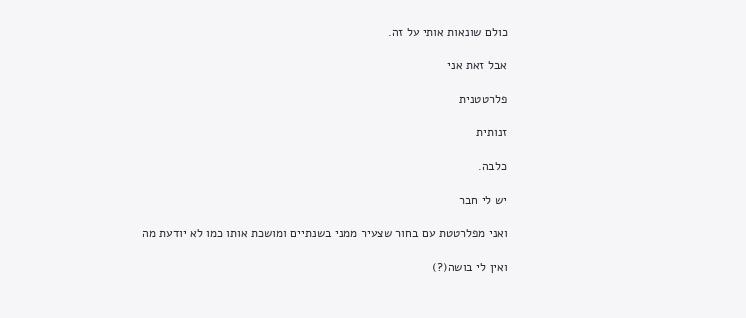כולם שונאות אותי על זה.

אבל זאת אני

פלרטטנית

זנותית

כלבה.

יש לי חבר

ואני מפלרטטת עם בחור שצעיר ממני בשנתיים ומושכת אותו כמו לא יודעת מה

ואין לי בושה(?)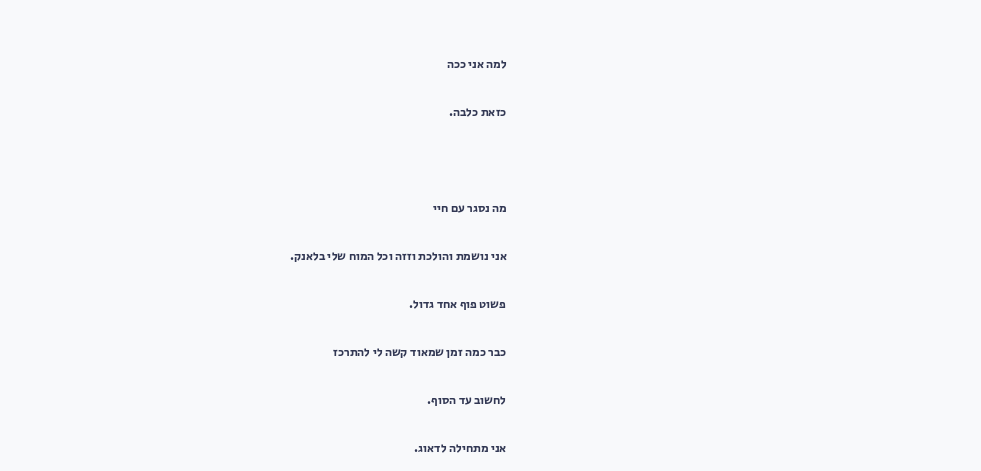למה אני ככה

כזאת כלבה.



מה נסגר עם חיי

אני נושמת והולכת וזזה וכל המוח שלי בלאנק.

פשוט פוף אחד גדול.

כבר כמה זמן שמאוד קשה לי להתרכז

לחשוב עד הסוף.

אני מתחילה לדאוג.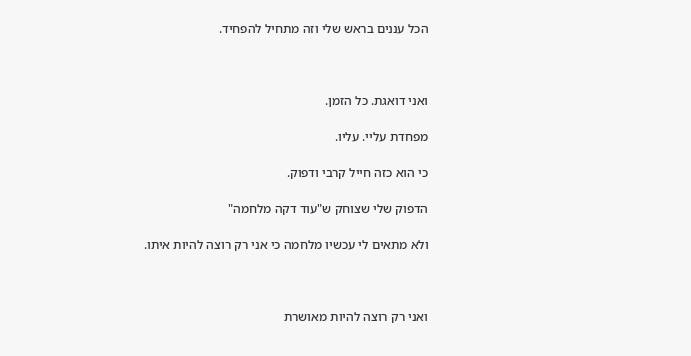הכל עננים בראש שלי וזה מתחיל להפחיד.



ואני דואגת. כל הזמן.

מפחדת עליי. עליו.

כי הוא כזה חייל קרבי ודפוק.

הדפוק שלי שצוחק ש"עוד דקה מלחמה"

ולא מתאים לי עכשיו מלחמה כי אני רק רוצה להיות איתו.



ואני רק רוצה להיות מאושרת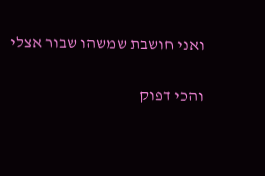ואני חושבת שמשהו שבור אצלי

והכי דפוק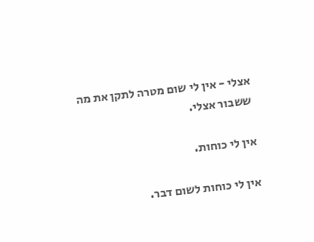אצלי - אין לי שום מטרה לתקן את מה ששבור אצלי.

אין לי כוחות.

אין לי כוחות לשום דבר.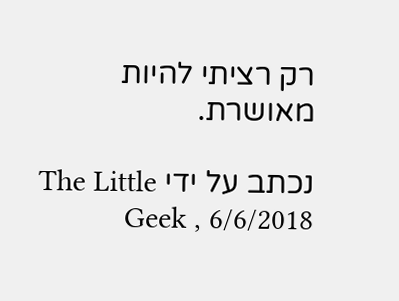רק רציתי להיות מאושרת.

נכתב על ידי The Little Geek , 6/6/2018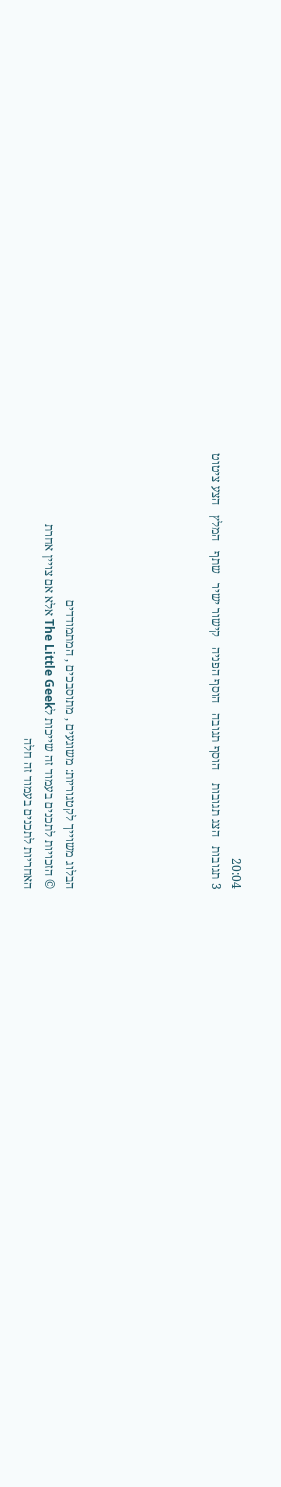20:04
3 תגובות   הצג תגובות    הוסף תגובה   הוסף הפניה   קישור ישיר   שתף   המלץ   הצע ציטוט






הבלוג משוייך לקטגוריות: משוגעים , מתוסבכים , המתמודדים
© הזכויות לתכנים בעמוד זה שייכות לThe Little Geek אלא אם צויין אחרת
האחריות לתכנים בעמוד זה חלה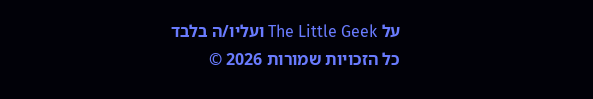על The Little Geek ועליו/ה בלבד
כל הזכויות שמורות 2026 ©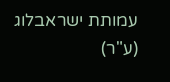עמותת ישראבלוג (ע"ר)